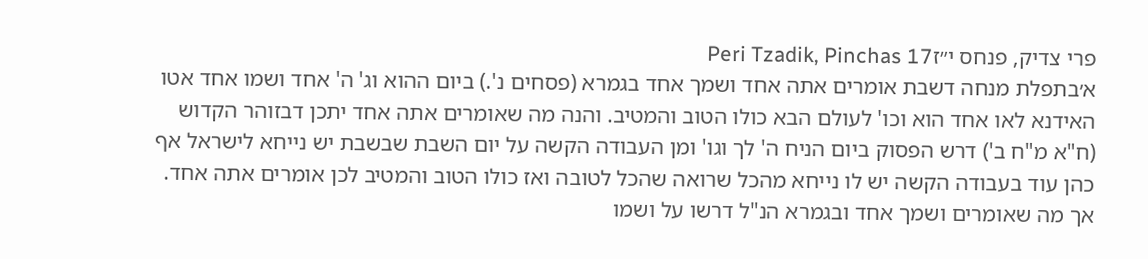פרי צדיק, פנחס י״זPeri Tzadik, Pinchas 17
א׳בתפלת מנחה דשבת אומרים אתה אחד ושמך אחד בגמרא (פסחים נ'.) ביום ההוא וג' ה' אחד ושמו אחד אטו האידנא לאו אחד הוא וכו' לעולם הבא כולו הטוב והמטיב. והנה מה שאומרים אתה אחד יתכן דבזוהר הקדוש (ח"א מ"ח ב') דרש הפסוק ביום הניח ה' לך וגו' ומן העבודה הקשה על יום השבת שבשבת יש נייחא לישראל אף כהן עוד בעבודה הקשה יש לו נייחא מהכל שרואה שהכל לטובה ואז כולו הטוב והמטיב לכן אומרים אתה אחד. אך מה שאומרים ושמך אחד ובגמרא הנ"ל דרשו על ושמו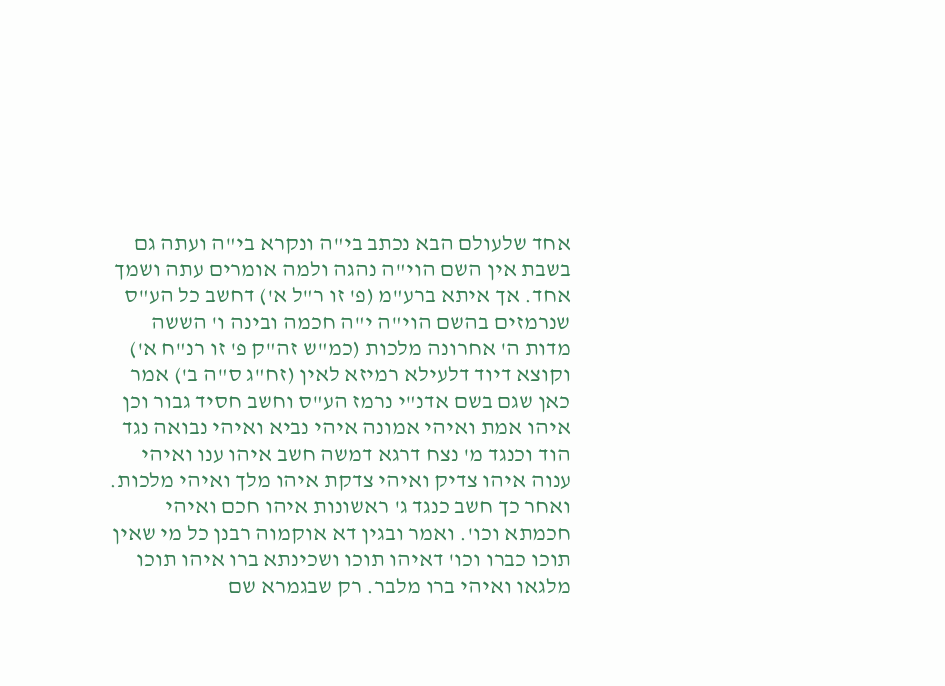אחד שלעולם הבא נכתב בי"ה ונקרא בי"ה ועתה גם בשבת אין השם הוי"ה נהגה ולמה אומרים עתה ושמך אחד. אך איתא ברע"מ (פ' זו ר"ל א') דחשב כל הע"ס שנרמזים בהשם הוי"ה י"ה חכמה ובינה ו' הששה מדות ה' אחרונה מלכות (כמ"ש זה"ק פ' זו רנ"ח א') וקוצא דיוד דלעילא רמיזא לאין (זח"ג ס"ה ב') אמר כאן שגם בשם אדנ"י נרמז הע"ס וחשב חסיד גבור וכן איהו אמת ואיהי אמונה איהי נביא ואיהי נבואה נגד הוד וכנגד מ' נצח דרגא דמשה חשב איהו ענו ואיהי ענוה איהו צדיק ואיהי צדקת איהו מלך ואיהי מלכות. ואחר כך חשב כנגד ג' ראשונות איהו חכם ואיהי חכמתא וכו'. ואמר ובגין דא אוקמוה רבנן כל מי שאין תוכו כברו וכו' דאיהו תוכו ושכינתא ברו איהו תוכו מלגאו ואיהי ברו מלבר. רק שבגמרא שם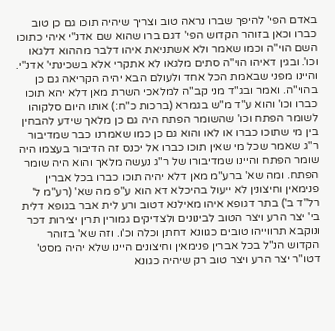באדם הפי' להיפך שברו נראה טוב וצריך שיהיה תוכו גם כן טוב כברו וכאן בזוהר הקדוש הפי' דגם ברו שהוא שם אדנ"י איהי כתוכו השם הוי"ה וכמו שאמר ולא אשתניאת איהו דלבר מההוא דלגאו וכו'. ובגין דאיהו הוי"ה סתים מלגאו לא אתקרי אלא בשכינתי' אדנ"י. והיינו מפני שבאמת הכל אחד ולעולם הבא יהיה הקריאה גם כן בהוי"ה. ואמר ובג"ד מני קב"ה למלאכי השרת מאן דלא יהא תוכו כברו וכו' והוא ע"ד מ"ש בגמרא (ברכות כ"ח:) אותו היום סלקוהו לשומר הפתח וכו' שהשומר הפתח היה גם כן מלאך שידע להבחין בין מי שתוכו כברו או לאו והוא גם כן כמו שאמרנו כבר שמדיבור ר"ג שאמר שכל מי שאין תוכו כברו אל יכנס זה הדיבור בעצמו היה שומר הפתח והיינו שמדיבורו של ר"ג נעשה מלאך והוא היה שומר הפתח. ומה שא' ברע"מ מאן דלא יהיה תוכו כברו בכל אברין פנימאין וחיצונין לא ייעול בהיכלא דא הוא ע"פ מה שא' (רע"מ ל' רל"ד ב') בתר דגופא איהו מאילנא דטוב ורע לית אבר בגופא דלית בי' יצר הרע ויצר הטוב לבינונים ולצדיקים גמורין תרין יצירות דכר ונוקבא תרווייהו טובים כגוונא דחתן וכלה וכ'ו. וזה שא' בזוהר הקדוש הנ"ל בכל אברין פנימאין וחיצונים היינו שלא יהיה מסט' דטו"ר יצר הרע ויצר טוב רק שיהיה כגונא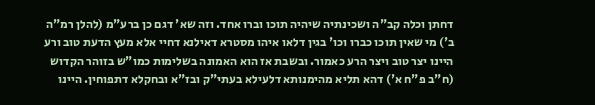דחתן וכלה קב"ה ושכינתיה שיהיה תוכו וברו אחד. וזה שא' דגם כן ברע"מ (להלן רמ"ה ב') מי שאין תוכו כברו וכו' בגין דלאו איהו מסטרא דאילנא דחיי אלא מעץ הדעת טוב ורע היינו יצר טוב ויצר הרע כאמור. ובשבת אז הוא האמונה בשלימות כמו"ש בזוהר הקדוש (ח"ב פ"ח א') דהא תליא מהימנותא דלעילא בעתי"ק ובז"א ובחקלא דתפוחין. היינו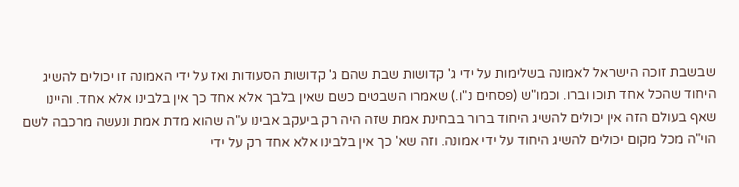שבשבת זוכה הישראל לאמונה בשלימות על ידי ג' קדושות שבת שהם ג' קדושות הסעודות ואז על ידי האמונה זו יכולים להשיג היחוד שהכל אחד תוכו וברו. וכמו"ש (פסחים נ"ו.) שאמרו השבטים כשם שאין בלבך אלא אחד כך אין בלבינו אלא אחד. והיינו שאף בעולם הזה אין יכולים להשיג היחוד ברור בבחינת אמת שזה היה רק ביעקב אבינו ע"ה שהוא מדת אמת ונעשה מרכבה לשם הוי"ה מכל מקום יכולים להשיג היחוד על ידי אמונה. וזה שא' כך אין בלבינו אלא אחד רק על ידי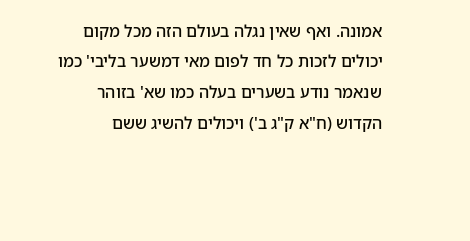אמונה. ואף שאין נגלה בעולם הזה מכל מקום יכולים לזכות כל חד לפום מאי דמשער בליבי' כמו שנאמר נודע בשערים בעלה כמו שא' בזוהר הקדוש (ח"א ק"ג ב') ויכולים להשיג ששם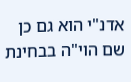אדנ"י הוא גם כן שם הוי"ה בבחינת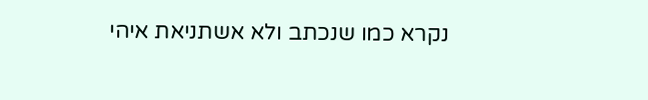נקרא כמו שנכתב ולא אשתניאת איהי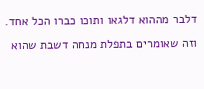דלבר מההוא דלגאו ותוכו כברו הכל אחד. וזה שאומרים בתפלת מנחה דשבת שהוא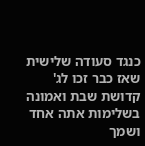כנגד סעודה שלישית שאז כבר זכו לג' קדושת שבת ואמונה בשלימות אתה אחד ושמך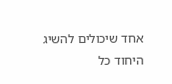אחד שיכולים להשיג היחוד כל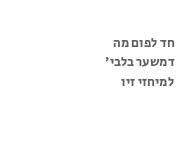חד לפום מה דמשער בלבי' למיחזי זיו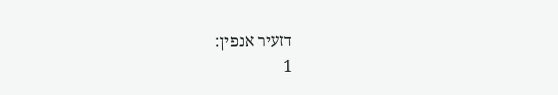דזעיר אנפין:
1